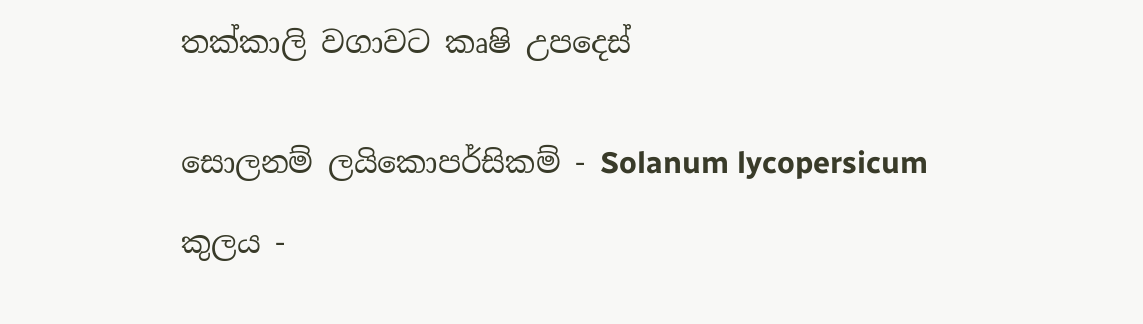තක්කාලි වගාවට කෘෂි උපදෙස්


සොලනම් ලයිකොපර්සිකම් - Solanum lycopersicum

කුලය -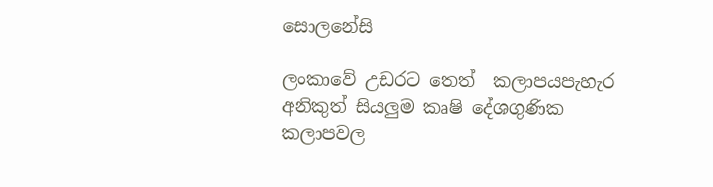සොලනේසි

ලංකාවේ උඩරට තෙත්  කලාපයපැහැර අනිකුත් සියලුම කෘෂි දේශගුණික කලාපවල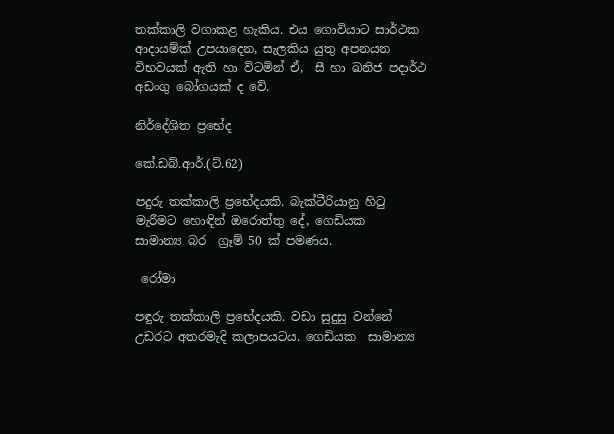තක්කාලි වගාකළ හැකිය. එය ගොවියාට සාර්ථක ආදායම්ක් උපයාදෙන, සැලකිය යුතු අපනයන විභවයක් ඇති හා විටමින් ඒ,  සී හා ඛනිජ පදාර්ථ අඩංගු බෝගයක් ද වේ.

නිර්දේශිත ප්‍රභේද

කේ.ඩබ්.ආර්.(ට්.62)

පදුරු තක්කාලි ප්‍රභේදයකි. බැක්ටීරියානු හිටු  මැරීමට හොඳින් ඔරොත්තු දේ, ගෙඩියක   සාමාන්‍ය බර  ග්‍රෑම් 50 ක් පමණය.

 රෝමා

පඳුරු තක්කාලි ප්‍රභේදයකි. වඩා සුදුසු වන්නේ උඩරට අතරමැදි කලාපයටය. ගෙඩියක  සාමාන්‍ය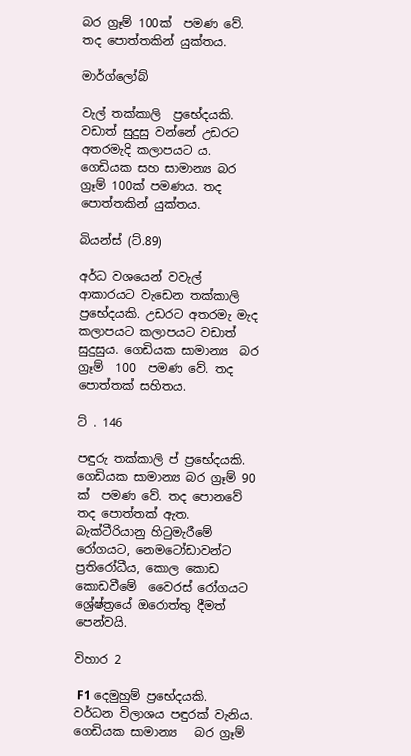බර ග්‍රෑම් 100ක්  පමණ වේ. තද පොත්තකින් යුක්තය.

මාර්ග්ලෝබ්

වැල් තක්කාලි  ප්‍රභේදයකි.  වඩාත් සුදුසු වන්නේ උඩරට අතරමැදි කලාපයට ය.  ගෙඩියක සහ සාමාන්‍ය බර ග්‍රෑම් 100ක් පමණය. තද පොත්තකින් යුක්තය.

බියන්ස් (ට්.89)

අර්ධ වශයෙන් වවැල් ආකාරයට වැඩෙන තක්කාලි ප්‍රභේදයකි. උඩරට අතරමැ මැද කලාපයට කලාපයට වඩාත් සුදුසුය. ගෙඩියක සාමාන්‍ය  බර ග්‍රෑම්  100  පමණ වේ. තද පොත්තක් සහිතය.

ට් . 146

පඳුරු තක්කාලි ප් ප්‍රභේදයකි. ගෙඩියක සාමාන්‍ය බර ග්‍රෑම් 90 ක්  පමණ වේ. තද පොනවේ තද පොත්තක් ඇත. බැක්ටීරියානු හිටුමැරීමේ රෝගයට, නෙමටෝඩාවන්ට ප්‍රතිරෝධීය, කොල කොඩ කොඩවීමේ  වෛරස් රෝගයට  ශ්‍රේෂ්ත්‍රයේ ඔරොත්තු දීමත්  පෙන්වයි.

විහාර 2

 F1 දෙමුහුම් ප්‍රභේදයකි. වර්ධන විලාශය පඳුරක් වැනිය.  ගෙඩියක සාමාන්‍ය   බර ග්‍රෑම්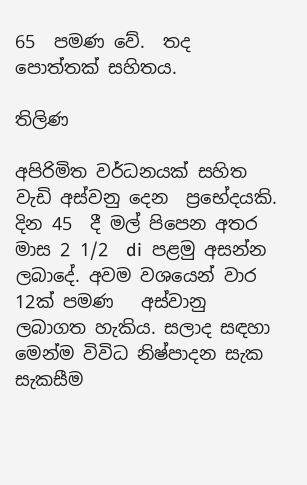65  පමණ වේ.  තද පොත්තක් සහිතය.

තිලිණ

අපිරිමිත වර්ධනයක් සහිත වැඩි අස්වනු දෙන  ප්‍රභේදයකි. දින 45  දී මල් පිපෙන අතර මාස 2 1/2  di  පළමු අසන්න ලබාදේ. අවම වශයෙන් වාර 12ක් පමණ   අස්වානු ලබාගත හැකිය. සලාද සඳහා මෙන්ම විවිධ නිෂ්පාදන සැක සැකසීම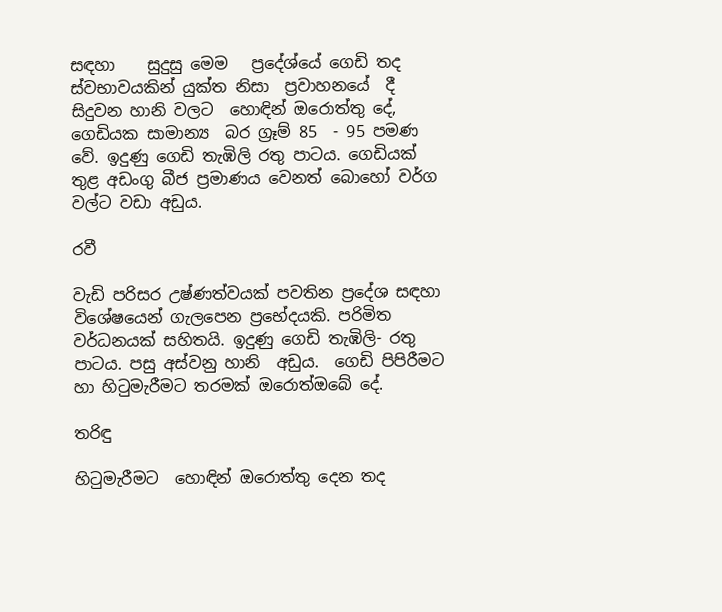සඳහා    සුදුසු මෙම   ප්‍රදේශ්යේ ගෙඩි තද ස්වභාවයකින් යුක්ත නිසා  ප්‍රවාහනයේ  දී  සිදුවන හානි වලට  හොඳින් ඔරොත්තු දේ,   ගෙඩියක සාමාන්‍ය  බර ග්‍රෑම් 85  - 95 පමණ වේ. ඉදුණු ගෙඩි තැඹිලි රතු පාටය. ගෙඩියක් තුළ අඩංගු බීජ ප්‍රමාණය වෙනත් බොහෝ වර්ග වල්ට වඩා අඩුය.

රවී

වැඩි පරිසර උෂ්ණත්වයක් පවතින ප්‍රදේශ සඳහා විශේෂයෙන් ගැලපෙන ප්‍රභේදයකි. පරිමිත වර්ධනයක් සහිතයි. ඉදුණු ගෙඩි තැඹිලි- රතු  පාටය. පසු අස්වනු හානි  අඩුය.  ගෙඩි පිපිරීමට හා හිටුමැරීමට තරමක් ඔරොත්ඔබේ දේ.

තරිඳු

හිටුමැරීමට  හොඳින් ඔරොත්තු දෙන තද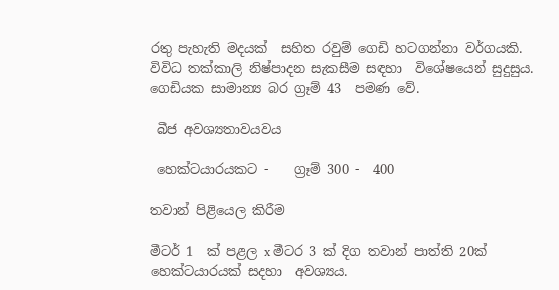රතු පැහැති මදයක්  සහිත රවුම් ගෙඩි හටගන්නා වර්ගයකි. විවිධ තක්කාලි නිෂ්පාදන සැකසීම සඳහා  විශේෂයෙන් සුදුසුය.  ගෙඩියක සාමාන්‍ය බර ග්‍රෑම් 43  පමණ වේ.

 බීජ අවශ්‍යතාවයවය

 හෙක්ටයාරයකට -    ග්‍රෑම් 300 -  400

තවාන් පිළියෙල කිරීම

මීටර් 1  ක් පළල x මීටර 3 ක් දිග තවාන් පාත්ති 20ක්  හෙක්ටයාරයක් සදහා  අවශ්‍යය.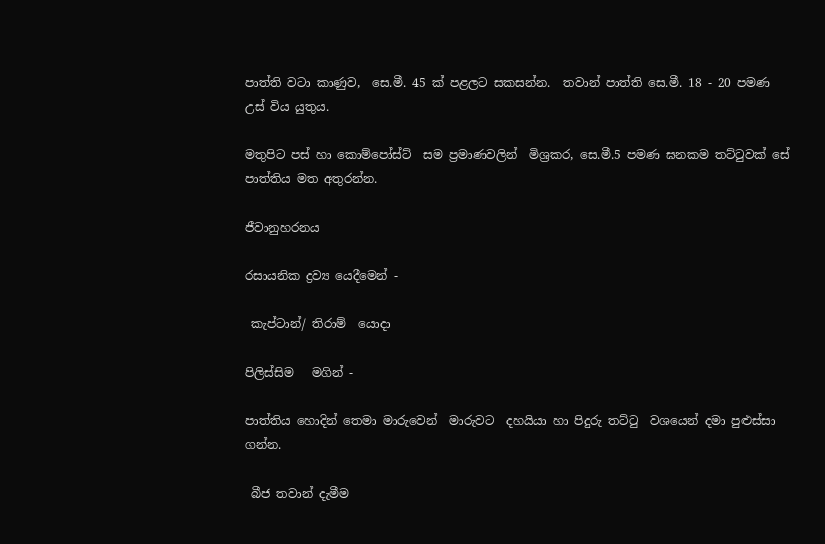පාත්ති වටා කාණුව,  සෙ.මී. 45 ක් පළලට සකසන්න.  තවාන් පාත්ති සෙ.මී. 18 - 20 පමණ උස් විය යුතුය.

මතුපිට පස් හා කොම්පෝස්ට්  සම ප්‍රමාණවලින්  මිශ්‍රකර, සෙ.මී.5 පමණ ඝනකම තට්ටුවක් සේ පාත්තිය මත අතුරන්න.

ජීවානුහරනය

රසායනික ද්‍රව්‍ය යෙදීමෙන් -

 කැප්ටාන්/ තිරාම්  යොදා

පිලිස්සිම   මගින් -

පාත්තිය හොදින් තෙමා මාරුවෙන්  මාරුවට  දහයියා හා පිදුරු තට්ටු  වශයෙන් දමා පුළුස්සා ගන්න.

 බීජ තවාන් දැමීම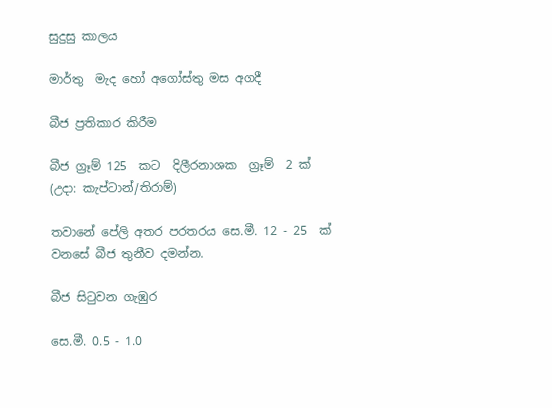සුදුසු කාලය

මාර්තු  මැද හෝ අගෝස්තු මස අගදී

බීජ ප්‍රතිකාර කිරීම

බීජ ග්‍රෑම් 125  කට  දිලීරනාශක  ග්‍රෑම්  2 ක් (උදා: කැප්ටාන්/තිරාම්)

තවානේ පේලි අතර පරතරය සෙ.මී. 12 - 25  ක් වනසේ බීජ තුනීව දමන්න.

බීජ සිටුවන ගැඹුර

සෙ.මී. 0.5 - 1.0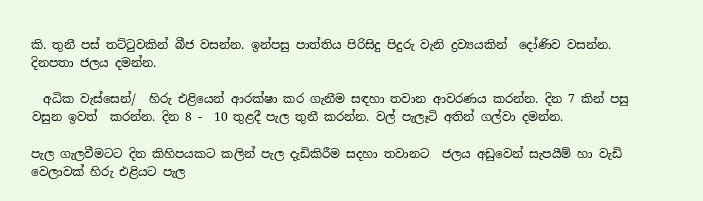කි. තුනී පස් තට්ටුවකින් බීජ වසන්න. ඉන්පසු පාත්තිය පිරිසිදු පිදුරු වැනි ද්‍රව්‍යයකින්  දෝණිව වසන්න. දිනපතා ජලය දමන්න.

  අධික වැස්සෙන්/  හිරු එළියෙන් ආරක්ෂා කර ගැනීම සඳහා තවාන ආවරණය කරන්න. දින 7 කින් පසු වසුන ඉවත්  කරන්න. දින 8 -  10 තුළදී පැල තුනී කරන්න. වල් පැලෑටි අතින් ගල්වා දමන්න.

පැල ගැලවීමටට දින කිහිපයකට කලින් පැල දැඩිකිරීම සදහා තවානට  ජලය අඩුවෙන් සැපයීම් හා වැඩි වෙලාවක් හිරු එළියට පැල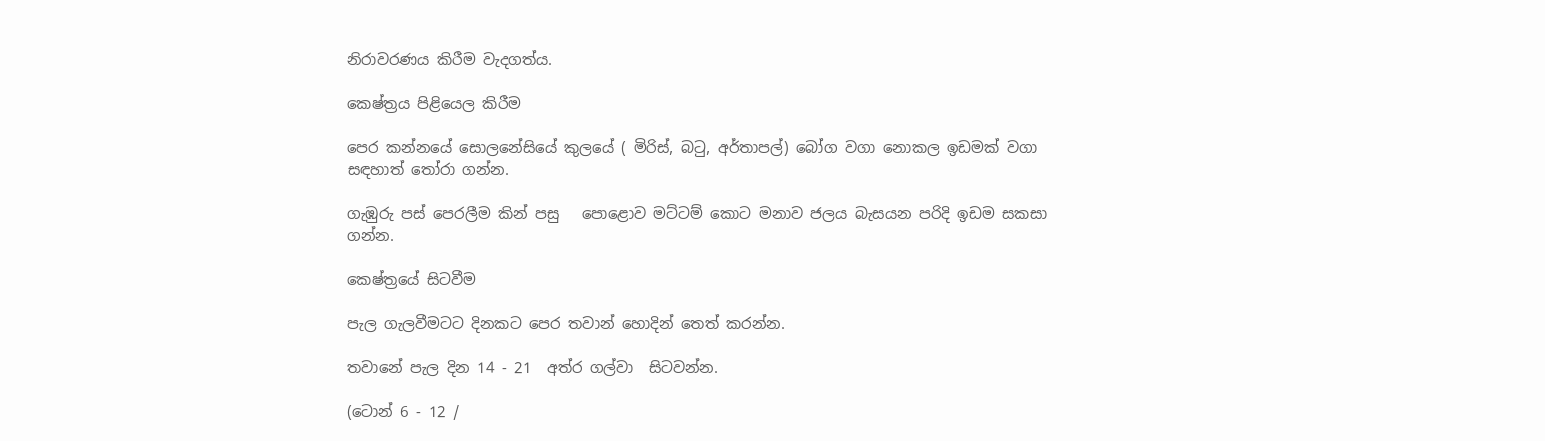නිරාවරණය කිරීම වැදගත්ය.

කෙෂ්ත්‍රය පිළියෙල කිරීම

පෙර කන්නයේ සොලනේසියේ කුලයේ ( මිරිස්, බටු, අර්තාපල්) බෝග වගා නොකල ඉඩමක් වගා සඳහාත් තෝරා ගන්න.

ගැඹුරු පස් පෙරලීම කින් පසු   පොළොව මට්ටම් කොට මනාව ජලය බැසයන පරිදි ඉඩම සකසා ගන්න.

කෙෂ්ත්‍රයේ සිටවීම

පැල ගැලවීමටට දිනකට පෙර තවාන් හොදින් තෙත් කරන්න.

තවානේ පැල දින 14 - 21  අත්ර ගල්වා  සිටවන්න.

(ටොන් 6 - 12 /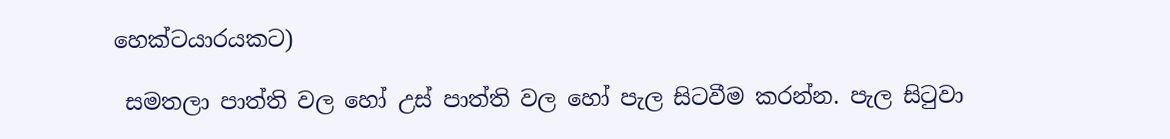හෙක්ටයාරයකට)

 සමතලා පාත්ති වල හෝ උස් පාත්ති වල හෝ පැල සිටවීම කරන්න. පැල සිටුවා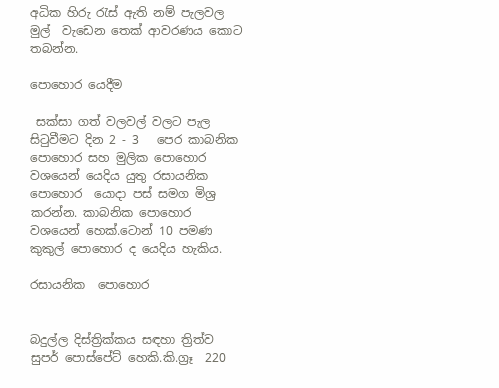අධික හිරු රැස් ඇති නම් පැලවල මුල්  වැඩෙන තෙක් ආවරණය කොට තබන්න.

පොහොර යෙදීම

 සක්සා ගත් වලවල් වලට පැල සිටුවීමට දින 2 - 3   පෙර කාබනික පොහොර සහ මුලික පොහොර වශයෙන් යෙදිය යුතු රසායනික පොහොර  යොදා පස් සමග මිශ්‍ර කරන්න. කාබනික පොහොර වශයෙන් හෙක්.ටොන් 10 පමණ කුකුල් පොහොර ද යෙදිය හැකිය.

රසායනික  පොහොර


බදුල්ල දිස්ත්‍රික්කය සඳහා ත්‍රිත්ව සුපර් පොස්පේට් හෙකි.කි.ග්‍රෑ  220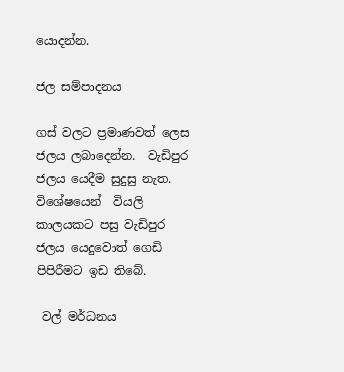යොදන්න.

ජල සම්පාදනය

ගස් වලට ප්‍රමාණවත් ලෙස ජලය ලබාදෙන්න.  වැඩිපුර ජලය යෙදීම සුදුසු නැත. විශේෂයෙන්  වියලි කාලයකට පසු වැඩිපුර ජලය යෙදුවොත් ගෙඩි පිපිරීමට ඉඩ තිබේ.

 වල් මර්ධනය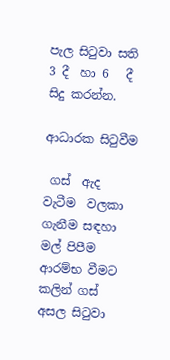පැල සිටුවා සති 3 දී  හා 6   දී  සිදු කරන්න.

ආධාරක සිටුවීම

 ගස්  ඇද වැටීම  වලකා ගැනීම සඳහා  මල් පිපීම ආරම්භ වීමට කලින් ගස් අසල සිටුවා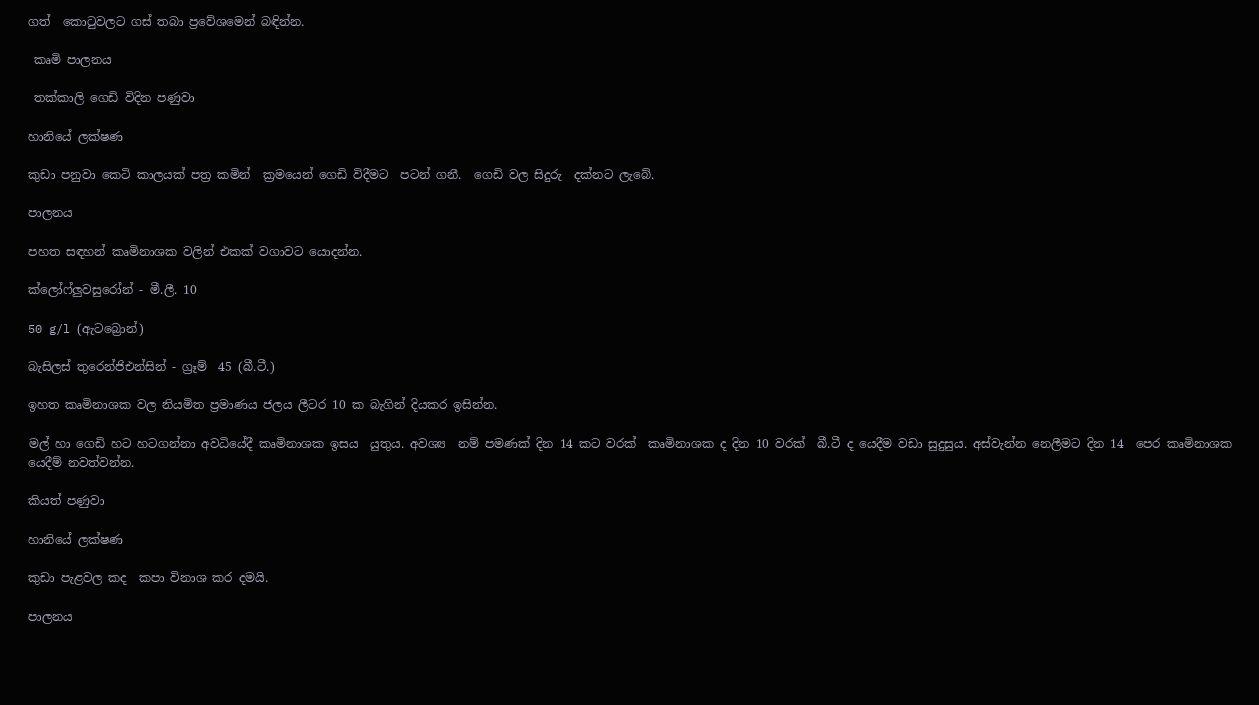ගත්  කොටුවලට ගස් තබා ප්‍රවේශමෙන් බඳින්න.

 කෘමි පාලනය

 තක්කාලි ගෙඩි විදින පණුවා

හානියේ ලක්ෂණ

කුඩා පනුවා කෙටි කාලයක් පත්‍ර කමින්  ක්‍රමයෙන් ගෙඩි විදීමට  පටන් ගනී.  ගෙඩි වල සිදුරු  දක්නට ලැබේ.

පාලනය

පහත සඳහන් කෘමිනාශක වලින් එකක් වගාවට යොදන්න.

ක්ලෝෆ්ලුවසුරෝන් - මී.ලී. 10

50 g/l (ඇටබ්‍රොන්)

බැසිලස් තුරෙන්ජිඑන්සින් - ග්‍රෑම්  45 (බී.ටී.)

ඉහත කෘමිනාශක වල නියමිත ප්‍රමාණය ජලය ලීටර 10 ක බැගින් දියකර ඉසින්න.

මල් හා ගෙඩි හට හටගන්නා අවධියේදී කෘමිනාශක ඉසය  යුතුය. අවශ්‍ය  නම් පමණක් දින 14 කට වරක්  කෘමිනාශක ද දින 10 වරක්  බී.ටී ද යෙදීම වඩා සුදුසුය. අස්වැන්න නෙලීමට දින 14  පෙර කෘමිනාශක යෙදීම් නවත්වන්න.

කියත් පණුවා

හානියේ ලක්ෂණ

කුඩා පැළවල කද  කපා විනාශ කර දමයි.

පාලනය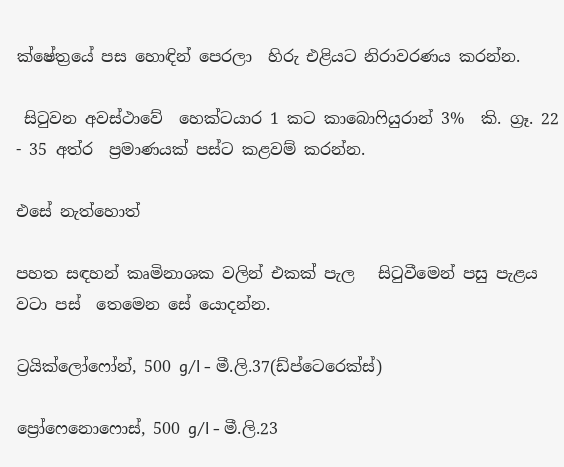ක්ෂේත්‍රයේ පස හොඳින් පෙරලා  හිරු එළියට නිරාවරණය කරන්න.

 සිටුවන අවස්ථාවේ  හෙක්ටයාර 1 කට කාබොෆියුරාන් 3%  කි. ග්‍රෑ. 22 - 35 අත්ර  ප්‍රමාණයක් පස්ට කළවම් කරන්න.

එසේ නැත්හොත්

පහත සඳහන් කෘමිනාශක වලින් එකක් පැල   සිටුවීමෙන් පසු පැළය වටා පස්  තෙමෙන සේ යොදන්න.

ට්‍රයික්ලෝෆෝන්, 500 g/l - මී.ලි.37(ඩ්ප්ටෙරෙක්ස්)

ප්‍රෝෆෙනොෆොස්, 500 g/l - මී.ලි.23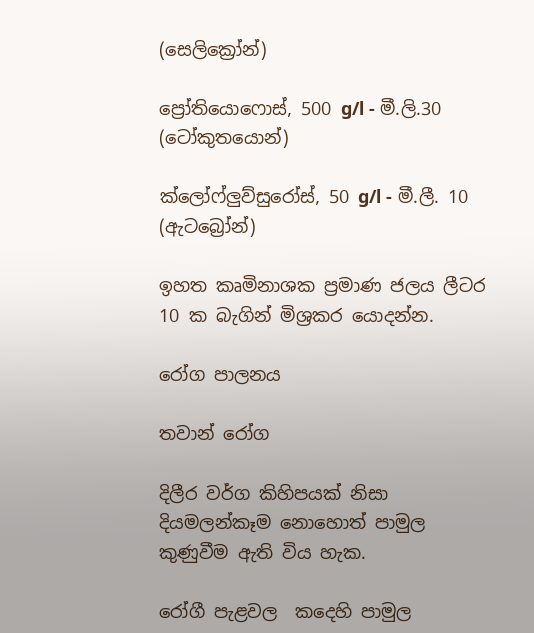(සෙලික්‍රෝන්)

ප්‍රෝතියොෆොස්, 500 g/l - මී.ලි.30 (ටෝකුතයොන්)

ක්ලෝෆ්ලුව්සුරෝස්, 50 g/l - මී.ලී. 10 (ඇටබ්‍රෝන්)

ඉහත කෘමිනාශක ප්‍රමාණ ජලය ලීටර 10 ක බැගින් මිශ්‍රකර යොදන්න.

රෝග පාලනය

තවාන් රෝග

දිලීර වර්ග කිහිපයක් නිසා දියමලන්කෑම නොහොත් පාමුල කුණුවීම ඇති විය හැක.

රෝගී පැළවල  කදෙහි පාමුල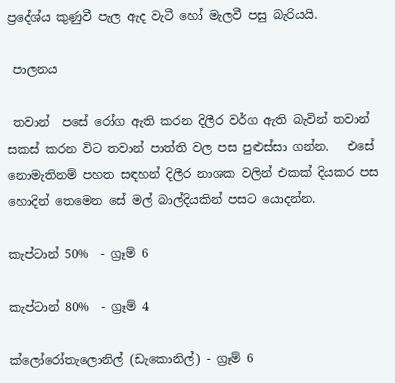ප්‍රදේශ්ය කුණුවී පැල ඇද වැටී හෝ මැලවී පසු බැරියයි.

 පාලනය

 තවාන්  පසේ රෝග ඇති කරන දිලීර වර්ග ඇති බැවින් තවාන් සකස් කරන විට තවාන් පාත්ති වල පස පුළුස්සා ගන්න.   එසේ  නොමැතිනම් පහත සඳහන් දිලීර නාශක වලින් එකක් දියකර පස හොදින් තෙමෙන සේ මල් බාල්දියකින් පසට යොදන්න.

කැප්ටාන් 50%  - ග්‍රෑම් 6

කැප්ටාන් 80%  - ග්‍රෑම් 4

ක්ලෝරෝතැලොනිල් (ඩැකොනිල්) - ග්‍රෑම් 6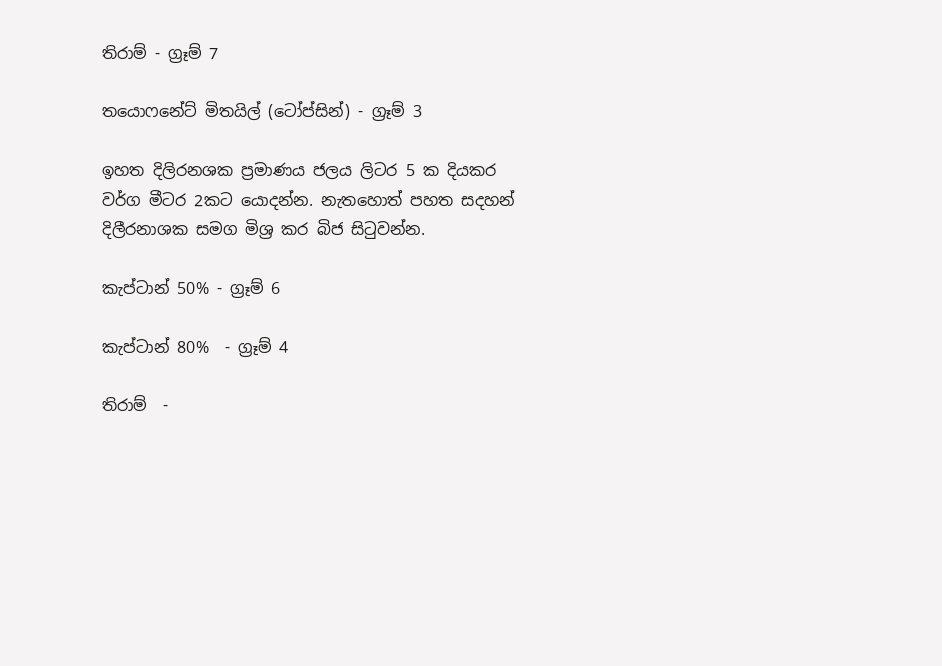තිරාම් - ග්‍රෑම් 7

තයොෆනේට් මිතයිල් (ටෝප්සින්) - ග්‍රෑම් 3

ඉහත දිලිරනශක ප්‍රමාණය ජලය ලිටර 5 ක දියකර වර්ග මීටර 2කට යොදන්න. නැතහොත් පහත සදහන් දිලීරනාශක සමග මිශ්‍ර කර බිජ සිටුවන්න.

කැප්ටාන් 50% - ග්‍රෑම් 6

කැප්ටාන් 80%  - ග්‍රෑම් 4

තිරාම්  -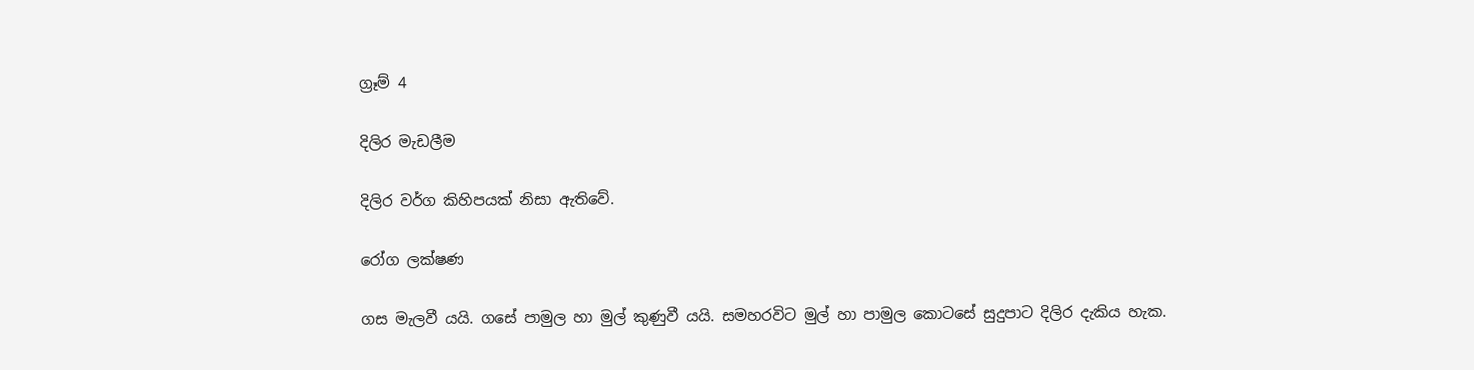ග්‍රෑම් 4

දිලිර මැඩලීම

දිලිර වර්ග කිහිපයක් නිසා ඇතිවේ.

රෝග ලක්ෂණ

ගස මැලවී යයි. ගසේ පාමුල හා මුල් කුණුවී යයි. සමහරවිට මුල් හා පාමුල කොටසේ සුදුපාට දිලිර දැකිය හැක.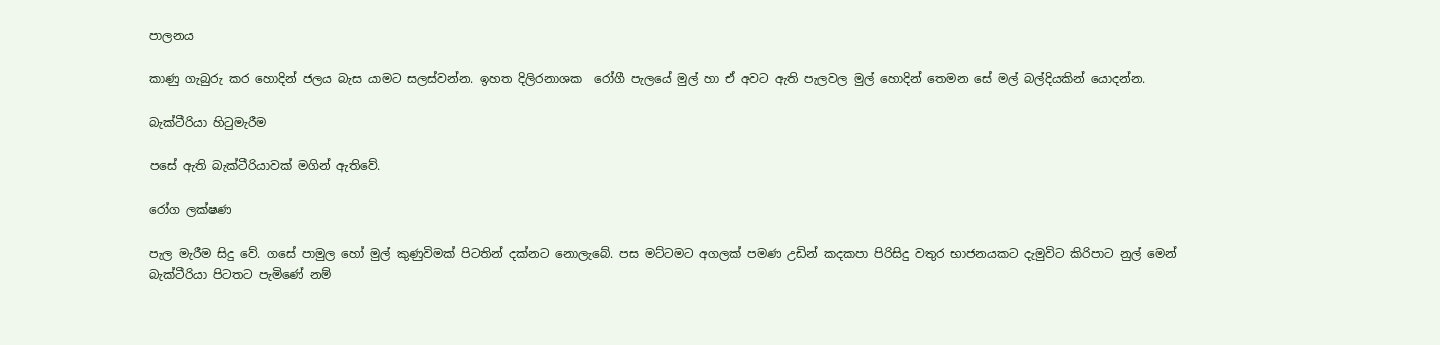පාලනය

කාණු ගැබුරු කර හොදින් ජලය බැස යාමට සලස්වන්න. ඉහත දිලිරනාශක  රෝගී පැලයේ මුල් හා ඒ අවට ඇති පැලවල මුල් හොදින් තෙමන සේ මල් බල්දියකින් යොදන්න.

බැක්ටීරියා හිටුමැරීම

පසේ ඇති බැක්ටීරියාවක් මගින් ඇතිවේ.

රෝග ලක්ෂණ

පැල මැරීම සිදු වේ. ගසේ පාමුල හෝ මුල් කුණුවිමක් පිටතින් දක්නට නොලැබේ. පස මට්ටමට අගලක් පමණ උඩින් කදකපා පිරිසිදු වතුර භාජනයකට දැමුවිට කිරිපාට නුල් මෙන් බැක්ටීරියා පිටතට පැමිණේ නම්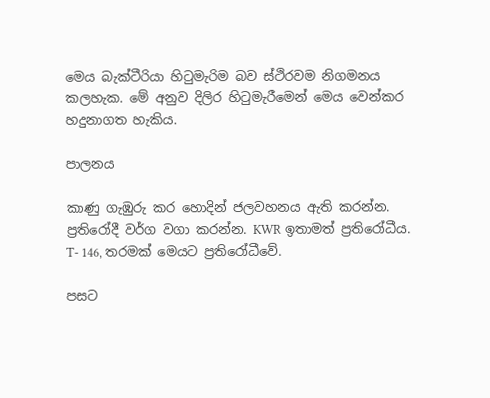මෙය බැක්ටීරියා හිටුමැරිම බව ස්ථිරවම නිගමනය කලහැක. මේ අනුව දිලිර හිටුමැරීමෙන් මෙය වෙන්කර හදුනාගත හැකිය.

පාලනය

කාණු ගැඹුරු කර හොදින් ජලවහනය ඇති කරන්න. ප්‍රතිරෝදී වර්ග වගා කරන්න. KWR ඉතාමත් ප්‍රතිරෝධීය. T- 146, තරමක් මෙයට ප්‍රතිරෝධීවේ.

පසට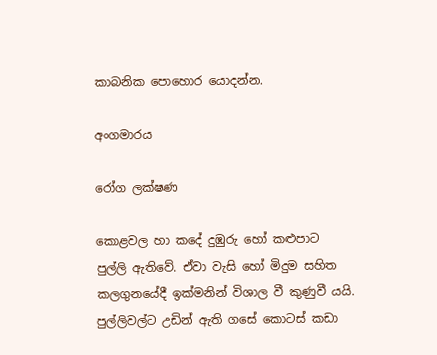කාබනික පොහොර යොදන්න.

අංගමාරය

රෝග ලක්ෂණ

කොළවල හා කදේ දුඹුරු හෝ කළුපාට පුල්ලි ඇතිවේ. ඒවා වැසි හෝ මිදුම සහිත කලගුනයේදී ඉක්මනින් විශාල වී කුණුවී යයි. පුල්ලිවල්ට උඩින් ඇති ගසේ කොටස් කඩා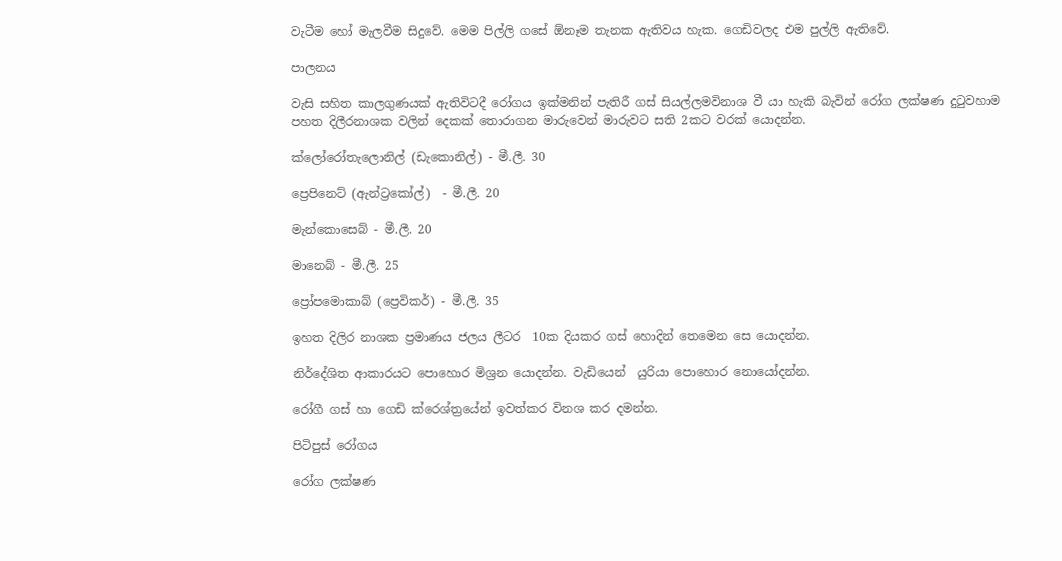වැටීම හෝ මැලවීම සිදුවේ. මෙම පිල්ලි ගසේ ඕනෑම තැනක ඇතිවය හැක. ගෙඩිවලද එම පුල්ලි ඇතිවේ.

පාලනය

වැසි සහිත කාලගුණයක් ඇතිවිටදී රෝගය ඉක්මනින් පැතිරී ගස් සියල්ලමවිනාශ වී යා හැකි බැවින් රෝග ලක්ෂණ දුටුවහාම පහත දිලීරනාශක වලින් දෙකක් තොරාගන මාරුවෙන් මාරුවට සති 2කට වරක් යොදන්න.

ක්ලෝරෝතැලොනිල් (ඩැකොනිල්) - මී.ලී. 30

ප්‍රෙපිනෙට් (ඇන්ට්‍රකෝල්)  - මී.ලී. 20

මැන්කොසෙබ් - මී.ලී. 20

මානෙබ් - මී.ලී. 25

ප්‍රෝපමොකාබ් (ප්‍රෙවිකර්) - මී.ලී. 35

ඉහත දිලිර නාශක ප්‍රමාණය ජලය ලීටර  10ක දියකර ගස් හොදින් තෙමෙන සෙ යොදන්න.

නිර්දේශිත ආකාරයට පොහොර මිශ්‍රන යොදන්න. වැඩියෙන්  යුරියා පොහොර නොයෝදන්න.

රෝගී ගස් හා ගෙඩි ක්රෙශ්ත්‍රයේන් ඉවත්කර විනශ කර දමන්න.

පිටිපුස් රෝගය

රෝග ලක්ෂණ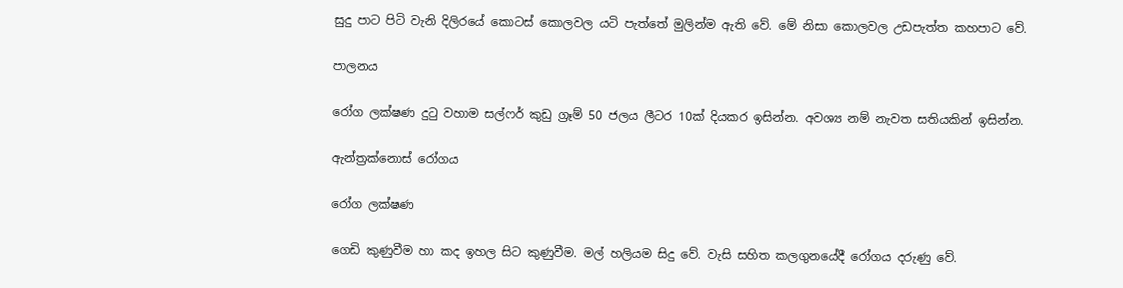සුදු පාට පිටි වැනි දිලිරයේ කොටස් කොලවල යටි පැත්තේ මුලින්ම ඇති වේ. මේ නිසා කොලවල උඩපැත්ත කහපාට වේ.

පාලනය

රෝග ලක්ෂණ දුටු වහාම සල්ෆර් කුඩු ග්‍රෑම් 50 ජලය ලීටර 10ක් දියකර ඉසින්න. අවශ්‍ය නම් නැවත සතියකින් ඉසින්න.

ඇන්ත්‍රක්නොස් රෝගය

රෝග ලක්ෂණ

ගෙඩි කුණුවීම හා කද ඉහල සිට කුණුවීම. මල් හලියම සිදු වේ. වැසි සහිත කලගුනයේදී රෝගය දරුණු වේ.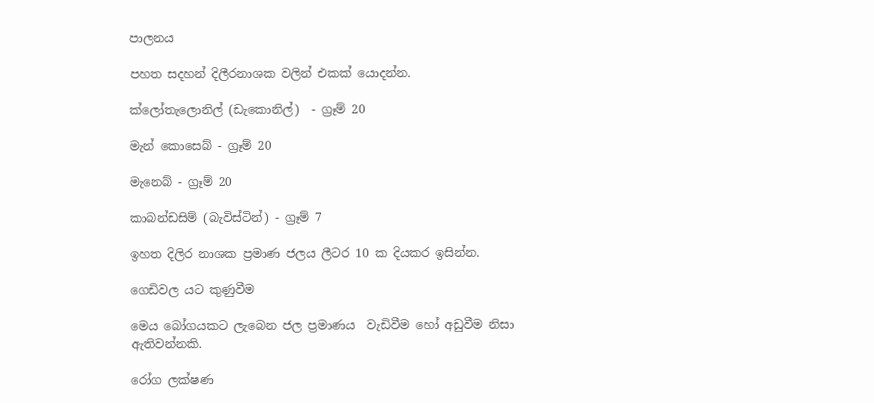පාලනය

පහත සදහන් දිලීරනාශක වලින් එකක් යොදන්න.

ක්ලෝතැලොනිල් (ඩැකොනිල්)  - ග්‍රෑම් 20

මැන් කොසෙබ් - ග්‍රෑම් 20

මැනෙබ් - ග්‍රෑම් 20

කාබන්ඩසිම් (බැවිස්ටින්) - ග්‍රෑම් 7

ඉහත දිලිර නාශක ප්‍රමාණ ජලය ලීටර 10 ක දියකර ඉසින්න.

ගෙඩිවල යට කුණුවීම

මෙය බෝගයකට ලැබෙන ජල ප්‍රමාණය  වැඩිවීම හෝ අඩුවීම නිසා ඇතිවන්නකි.

රෝග ලක්ෂණ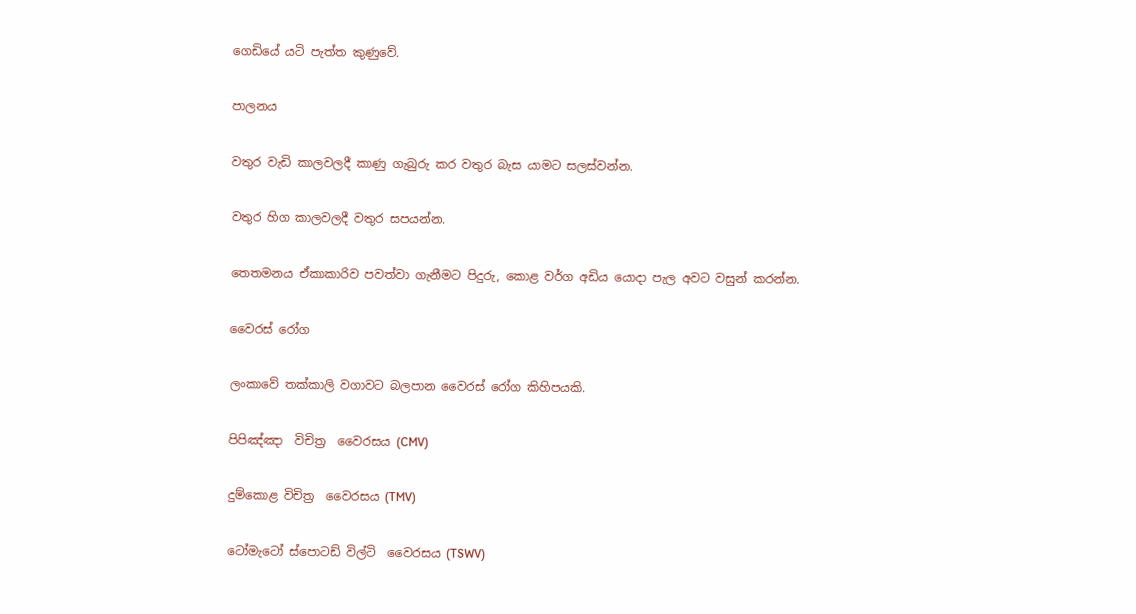ගෙඩියේ යටි පැත්ත කුණුවේ.

පාලනය

වතුර වැඩි කාලවලදී කාණු ගැබුරු කර වතුර බැස යාමට සලස්වන්න.

වතුර හිග කාලවලදී වතුර සපයන්න.

තෙතමනය ඒකාකාරිව පවත්වා ගැනීමට පිදුරු, කොළ වර්ග අඩිය යොදා පැල අවට වසුන් කරන්න.

වෛරස් රෝග

ලංකාවේ තක්කාලි වගාවට බලපාන වෛරස් රෝග කිහිපයකි.

පිපිඤ්ඤා  විචිත්‍ර  වෛරසය (CMV)

දුම්කොළ විචිත්‍ර  වෛරසය (TMV)

ටෝමැටෝ ස්පොටඩ් විල්ටි  වෛරසය (TSWV)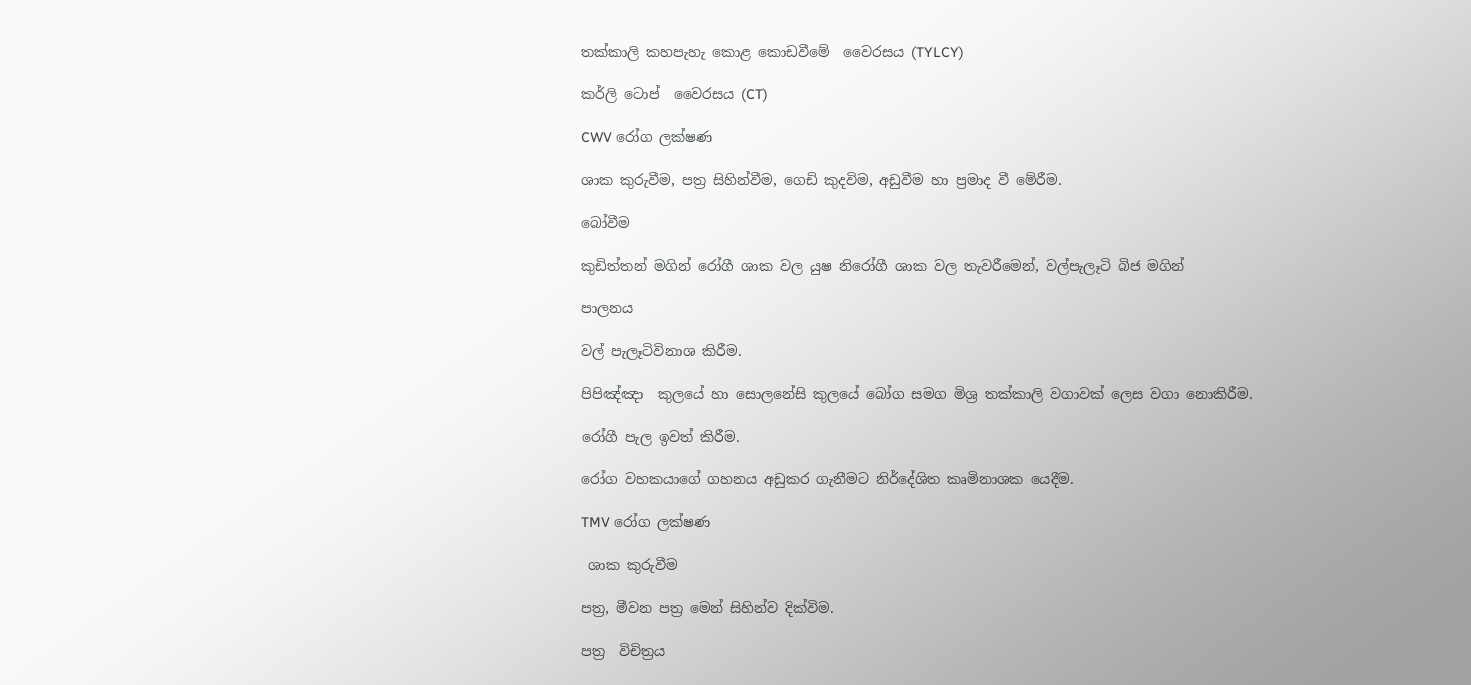තක්කාලි කහපැහැ කොළ කොඩවීමේ  වෛරසය (TYLCY)

කර්ලි ටොප්  වෛරසය (CT)

CWV රෝග ලක්ෂණ

ශාක කුරුවීම, පත්‍ර සිහින්වීම, ගෙඩි කුදවිම, අඩුවීම හා ප්‍රමාද වී මේරීම.

බෝවීම

කුඩිත්තන් මගින් රෝගී ශාක වල යුෂ නිරෝගී ශාක වල තැවරීමෙන්, වල්පැලෑටි බිජ මගින්

පාලනය

වල් පැලෑටිවිනාශ කිරීම.

පිපිඤ්ඤා  කුලයේ හා සොලනේසි කුලයේ බෝග සමග මිශ්‍ර තක්කාලි වගාවක් ලෙස වගා නොකිරීම.

රෝගී පැල ඉවත් කිරීම.

රෝග වහකයාගේ ගහනය අඩුකර ගැනීමට නිර්දේශිත කෘමිනාශක යෙදීම.

TMV රෝග ලක්ෂණ

 ශාක කුරුවීම

පත්‍ර, මීවන පත්‍ර මෙන් සිහින්ව දික්විම.

පත්‍ර  විචිත්‍රය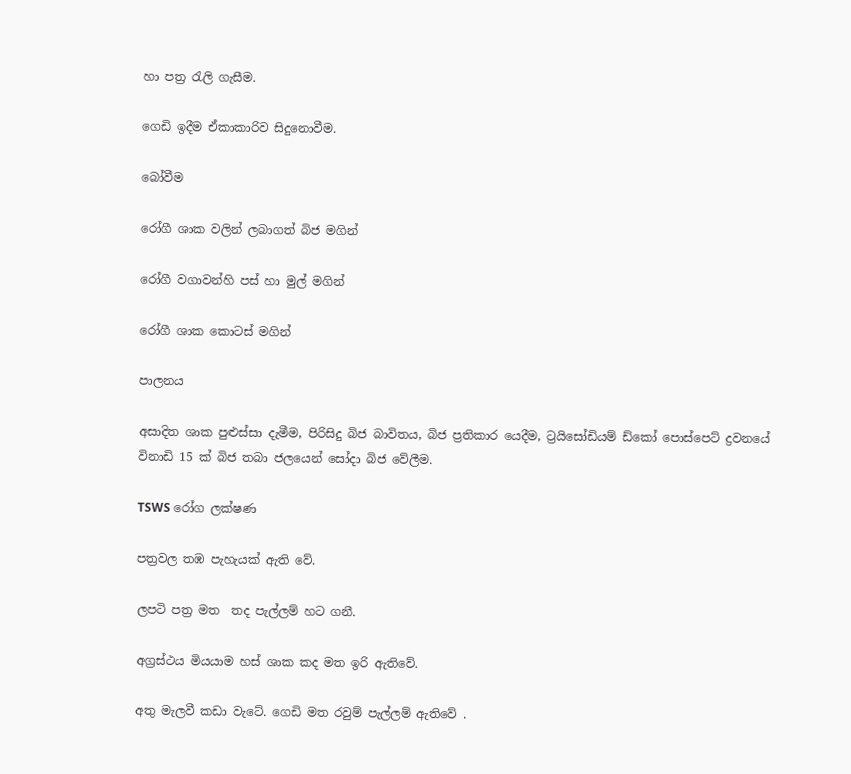හා පත්‍ර රැලි ගැසීම.

ගෙඩි ඉදීම ඒකාකාරිව සිදුනොවීම.

බෝවීම

රෝගී ශාක වලින් ලබාගත් බිජ මගින්

රෝගී වගාවන්හි පස් හා මුල් මගින්

රෝගී ශාක කොටස් මගින්

පාලනය

අසාදිත ශාක පුළුස්සා දැමීම, පිරිසිදු බිජ බාවිතය, බිජ ප්‍රතිකාර යෙදීම, ට්‍රයිසෝඩියම් ඩ්කෝ පොස්පෙට් ද්‍රවනයේ විනාඩි 15 ක් බිජ තබා ජලයෙන් සෝදා බිජ වේලීම.

TSWS රෝග ලක්ෂණ

පත්‍රවල තඹ පැහැයක් ඇති වේ.

ලපටි පත්‍ර මත  තද පැල්ලම් හට ගනී.

අග්‍රස්ථය මියයාම හස් ශාක කද මත ඉරි ඇතිවේ.

අතු මැලවී කඩා වැටේ. ගෙඩි මත රවුම් පැල්ලම් ඇතිවේ .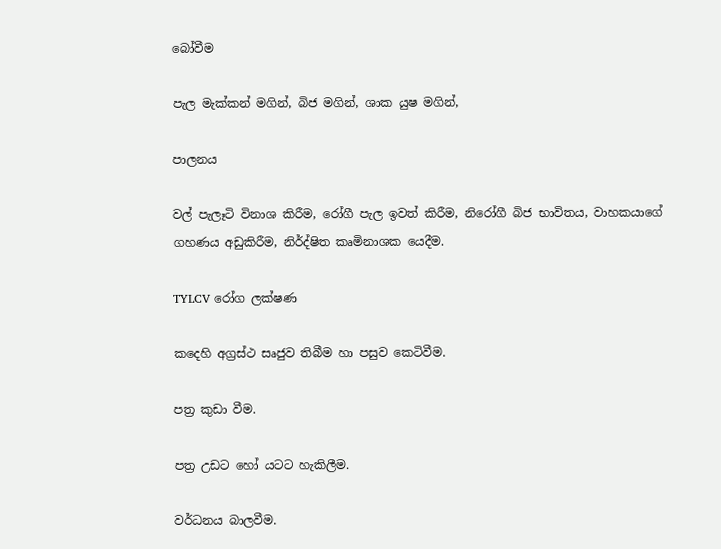බෝවීම

පැල මැක්කන් මගින්, බිජ මගින්, ශාක යුෂ මගින්,

පාලනය

වල් පැලෑටි විනාශ කිරීම, රෝගී පැල ඉවත් කිරීම, නිරෝගී බිජ භාවිතය, වාහකයාගේ ගහණය අඩුකිරීම, නිර්ද්ෂිත කෘමිනාශක යෙදීම.

TYLCV රෝග ලක්ෂණ

කදෙහි අග්‍රස්ථ සෘජුව තිබීම හා පසුව කෙටිවීම.

පත්‍ර කුඩා වීම.

පත්‍ර උඩට හෝ යටට හැකිලීම.

වර්ධනය බාලවීම.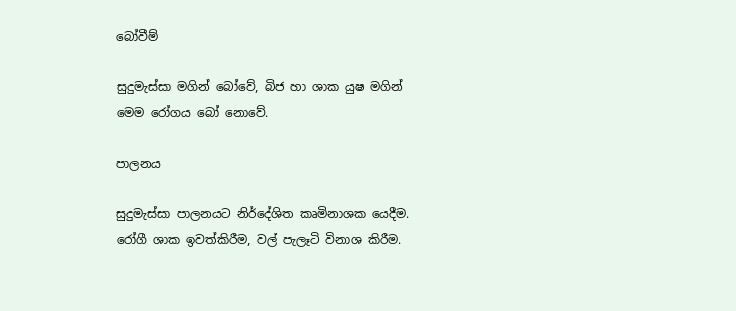බෝවීම්

සුදුමැස්සා මගින් බෝවේ, බිජ හා ශාක යුෂ මගින් මෙම රෝගය බෝ නොවේ.

පාලනය

සුදුමැස්සා පාලනයට නිර්දේශිත කෘමිනාශක යෙදීම. රෝගී ශාක ඉවත්කිරීම, වල් පැලෑටි විනාශ කිරීම.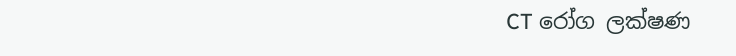CT රෝග ලක්ෂණ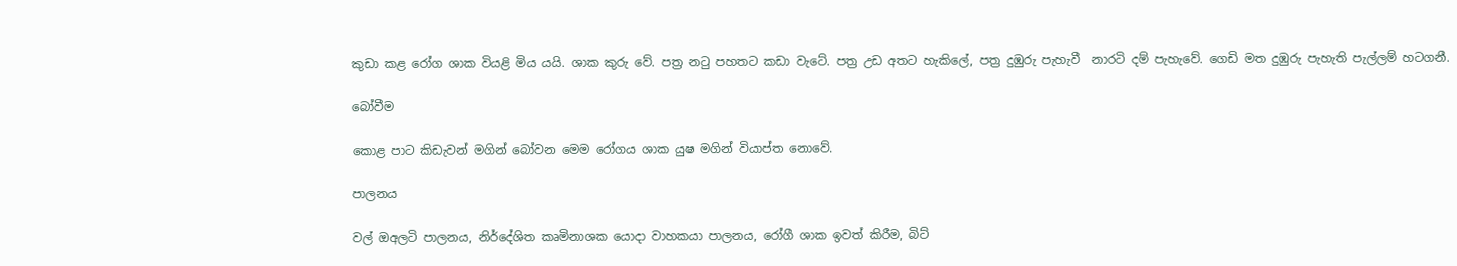කුඩා කළ රෝග ශාක වියළි මිය යයි. ශාක කුරු වේ. පත්‍ර නටු පහතට කඩා වැටේ. පත්‍ර උඩ අතට හැකිලේ, පත්‍ර දුඹුරු පැහැවී  නාරටි දම් පැහැවේ. ගෙඩි මත දුඹුරු පැහැති පැල්ලම් හටගනී.

බෝවීම

කොළ පාට කිඩැවන් මගින් බෝවන මෙම රෝගය ශාක යුෂ මගින් වියාප්ත නොවේ.

පාලනය

වල් ඔඅලටි පාලනය, නිර්දේශිත කෘමිනාශක යොදා වාහකයා පාලනය, රෝගී ශාක ඉවත් කිරීම, බිට්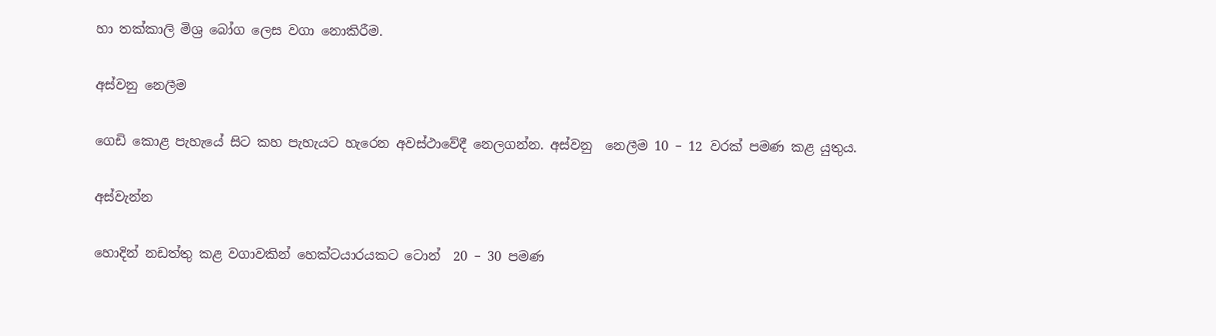හා තක්කාලි මිශ්‍ර බෝග ලෙස වගා නොකිරීම.

අස්වනු නෙලීම

ගෙඩි කොළ පැහැයේ සිට කහ පැහැයට හැරෙන අවස්ථාවේදී නෙලගන්න. අස්වනු  නෙලීම 10 – 12 වරක් පමණ කළ යුතුය.

අස්වැන්න

හොදින් නඩත්තු කළ වගාවකින් හෙක්ටයාරයකට ටොන්  20 – 30 පමණ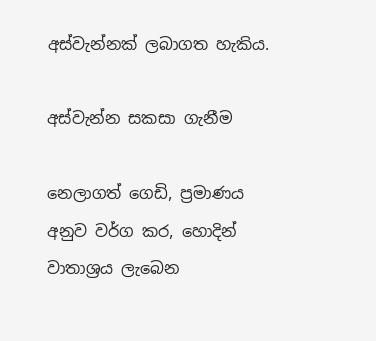අස්වැන්නක් ලබාගත හැකිය.

අස්වැන්න සකසා ගැනීම

නෙලාගත් ගෙඩි, ප්‍රමාණය අනුව වර්ග කර, හොදින් වාතාශ්‍රය ලැබෙන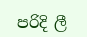පරිදි ලී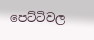පෙට්ටිවල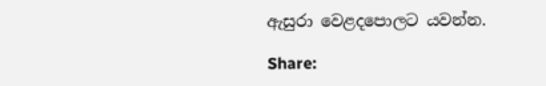ඇසුරා වෙළදපොලට යවන්න.

Share: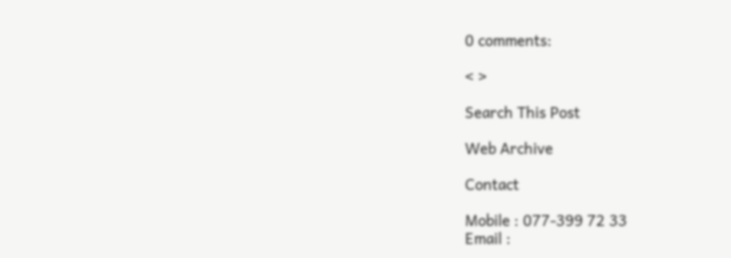0 comments:

< >

Search This Post

Web Archive

Contact

Mobile : 077-399 72 33
Email :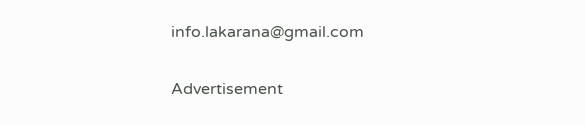info.lakarana@gmail.com

Advertisement